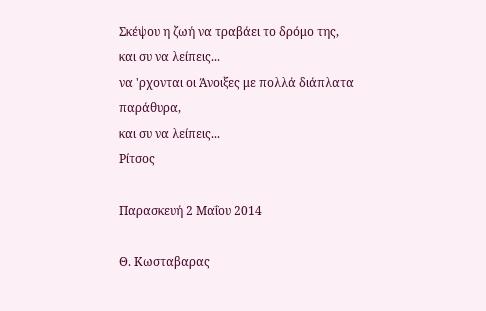Σκέψου η ζωή να τραβάει το δρόμο της,
και συ να λείπεις...
να 'ρχονται οι Άνοιξες με πολλά διάπλατα παράθυρα,
και συ να λείπεις...
Ρίτσος

Παρασκευή 2 Μαΐου 2014

Θ. Κωσταβαρας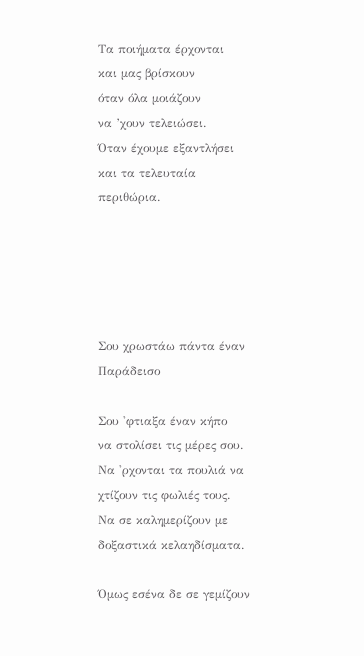Τα ποιήματα έρχονται
και μας βρίσκουν
όταν όλα μοιάζουν
να ’χουν τελειώσει.
Όταν έχουμε εξαντλήσει
και τα τελευταία περιθώρια.





Σου χρωστάω πάντα έναν Παράδεισο

Σου 'φτιαξα έναν κήπο
να στολίσει τις μέρες σου.
Να 'ρχονται τα πουλιά να χτίζουν τις φωλιές τους.
Να σε καλημερίζουν με δοξαστικά κελαηδίσματα.

Όμως εσένα δε σε γεμίζουν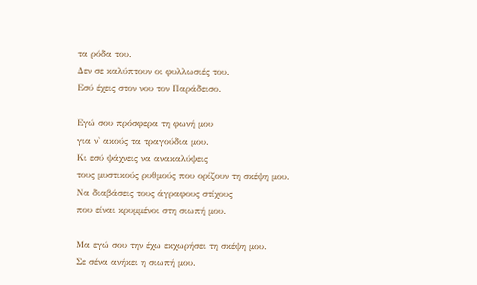τα ρόδα του.
Δεν σε καλύπτουν οι φυλλωσιές του.
Εσύ έχεις στον νου τον Παράδεισο.

Εγώ σου πρόσφερα τη φωνή μου
για ν' ακούς τα τραγούδια μου.
Κι εσύ ψάχνεις να ανακαλύψεις
τους μυστικούς ρυθμούς που ορίζουν τη σκέψη μου.
Να διαβάσεις τους άγραφους στίχους
που είναι κρυμμένοι στη σιωπή μου.

Μα εγώ σου την έχω εκχωρήσει τη σκέψη μου.
Σε σένα ανήκει η σιωπή μου.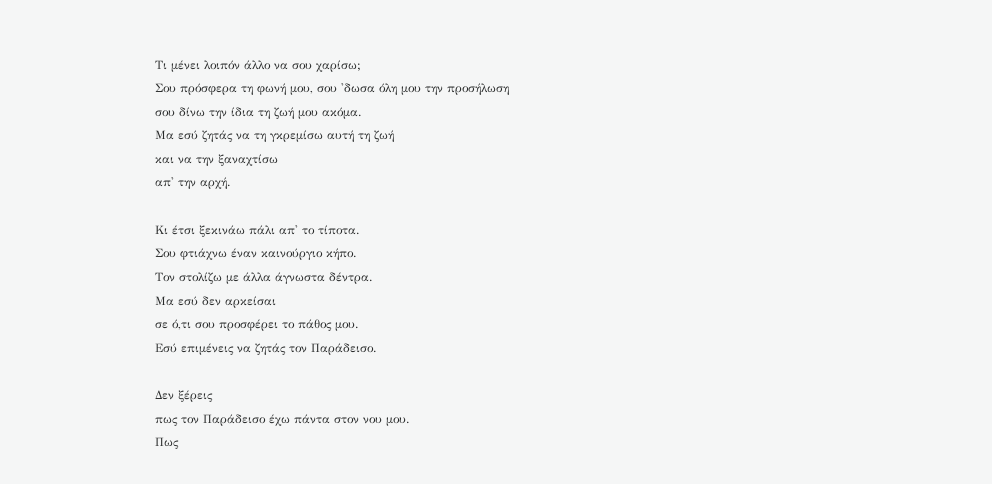Τι μένει λοιπόν άλλο να σου χαρίσω;
Σου πρόσφερα τη φωνή μου, σου 'δωσα όλη μου την προσήλωση
σου δίνω την ίδια τη ζωή μου ακόμα.
Μα εσύ ζητάς να τη γκρεμίσω αυτή τη ζωή
και να την ξαναχτίσω
απ' την αρχή.

Κι έτσι ξεκινάω πάλι απ' το τίποτα.
Σου φτιάχνω έναν καινούργιο κήπο.
Τον στολίζω με άλλα άγνωστα δέντρα.
Μα εσύ δεν αρκείσαι
σε ό,τι σου προσφέρει το πάθος μου.
Εσύ επιμένεις να ζητάς τον Παράδεισο.

Δεν ξέρεις
πως τον Παράδεισο έχω πάντα στον νου μου.
Πως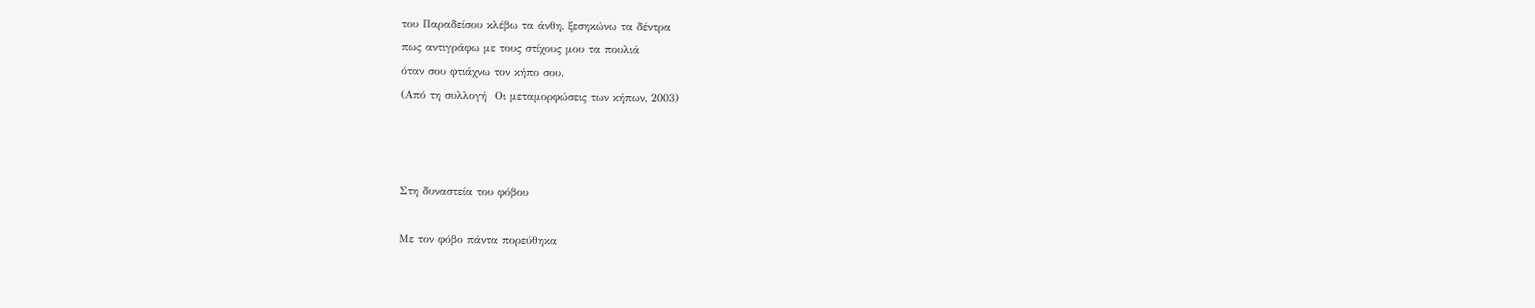του Παραδείσου κλέβω τα άνθη, ξεσηκώνω τα δέντρα
πως αντιγράφω με τους στίχους μου τα πουλιά
όταν σου φτιάχνω τον κήπο σου.
(Από τη συλλογή  Οι μεταμορφώσεις των κήπων, 2003)



Στη δυναστεία του φόβου

Με τον φόβο πάντα πορεύθηκα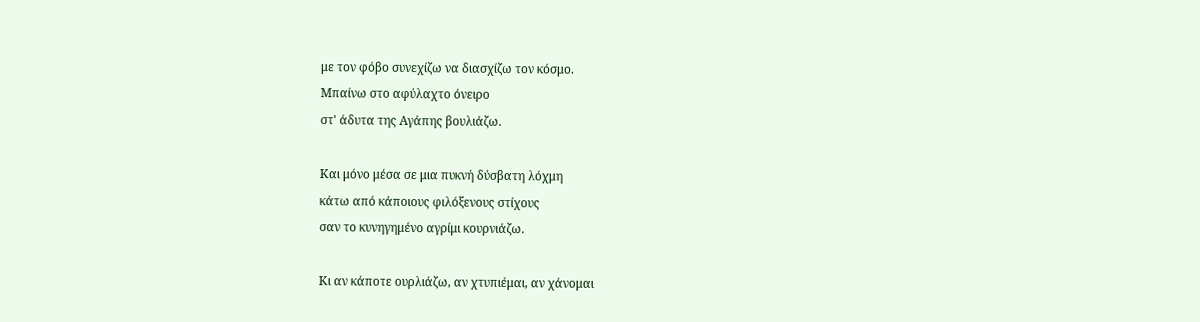με τον φόβο συνεχίζω να διασχίζω τον κόσμο.
Μπαίνω στο αφύλαχτο όνειρο
στ' άδυτα της Αγάπης βουλιάζω.

Και μόνο μέσα σε μια πυκνή δύσβατη λόχμη
κάτω από κάποιους φιλόξενους στίχους
σαν το κυνηγημένο αγρίμι κουρνιάζω.

Κι αν κάποτε ουρλιάζω, αν χτυπιέμαι, αν χάνομαι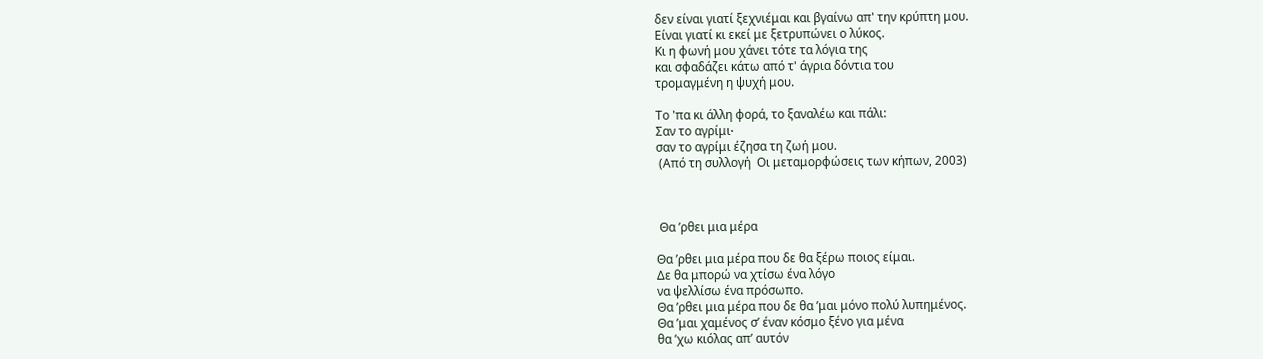δεν είναι γιατί ξεχνιέμαι και βγαίνω απ' την κρύπτη μου.
Είναι γιατί κι εκεί με ξετρυπώνει ο λύκος.
Κι η φωνή μου χάνει τότε τα λόγια της
και σφαδάζει κάτω από τ' άγρια δόντια του
τρομαγμένη η ψυχή μου.

Το 'πα κι άλλη φορά, το ξαναλέω και πάλι:
Σαν το αγρίμι∙
σαν το αγρίμι έζησα τη ζωή μου.
 (Από τη συλλογή  Οι μεταμορφώσεις των κήπων, 2003)



 Θα ’ρθει μια μέρα

Θα ’ρθει μια μέρα που δε θα ξέρω ποιος είμαι.
Δε θα μπορώ να χτίσω ένα λόγο
να ψελλίσω ένα πρόσωπο.
Θα ’ρθει μια μέρα που δε θα ’μαι μόνο πολύ λυπημένος.
Θα ’μαι χαμένος σ’ έναν κόσμο ξένο για μένα
θα ’χω κιόλας απ’ αυτόν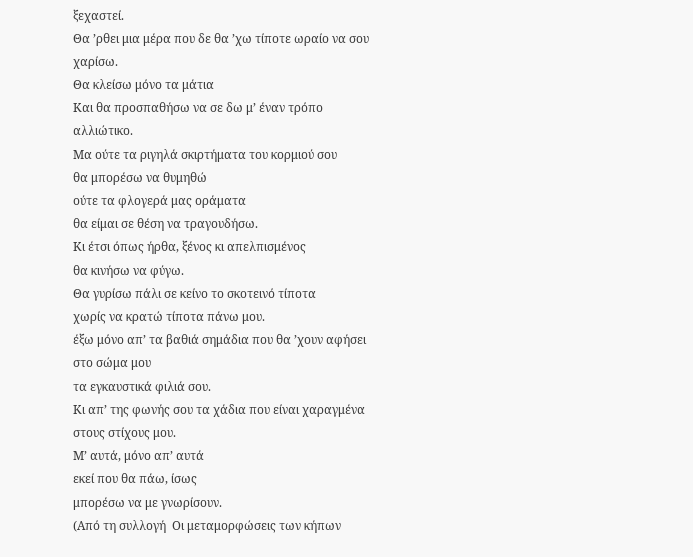ξεχαστεί.
Θα ’ρθει μια μέρα που δε θα ’χω τίποτε ωραίο να σου χαρίσω.
Θα κλείσω μόνο τα μάτια
Και θα προσπαθήσω να σε δω μ’ έναν τρόπο αλλιώτικο.
Μα ούτε τα ριγηλά σκιρτήματα του κορμιού σου
θα μπορέσω να θυμηθώ
ούτε τα φλογερά μας οράματα
θα είμαι σε θέση να τραγουδήσω.
Κι έτσι όπως ήρθα, ξένος κι απελπισμένος
θα κινήσω να φύγω.
Θα γυρίσω πάλι σε κείνο το σκοτεινό τίποτα
χωρίς να κρατώ τίποτα πάνω μου.
έξω μόνο απ’ τα βαθιά σημάδια που θα ’χουν αφήσει στο σώμα μου
τα εγκαυστικά φιλιά σου.
Κι απ’ της φωνής σου τα χάδια που είναι χαραγμένα στους στίχους μου.
Μ’ αυτά, μόνο απ’ αυτά
εκεί που θα πάω, ίσως
μπορέσω να με γνωρίσουν.
(Από τη συλλογή  Οι μεταμορφώσεις των κήπων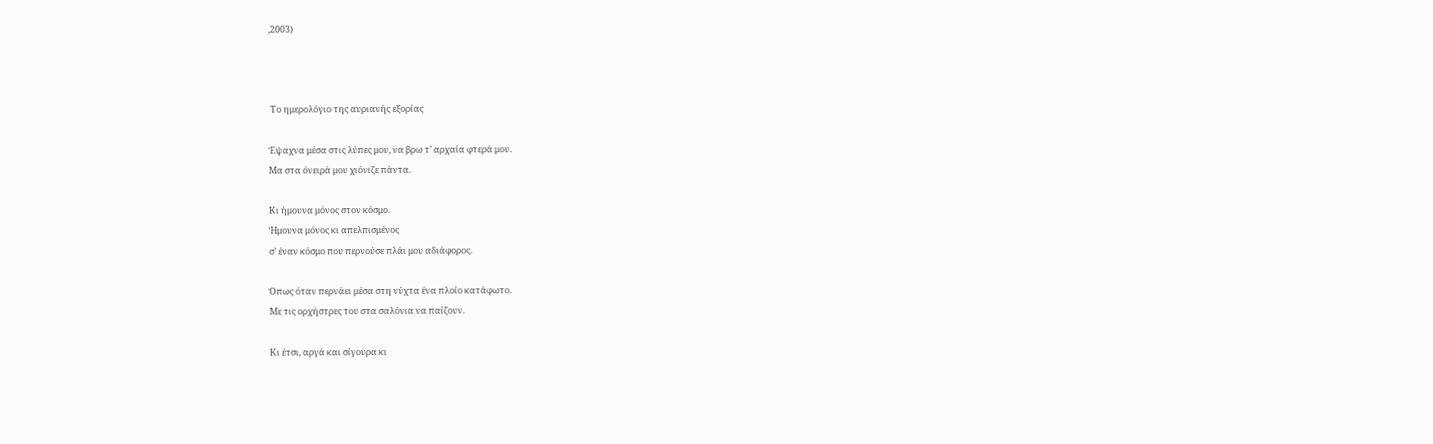,2003)



 Το ημερολόγιο της αυριανής εξορίας

Έψαχνα μέσα στις λύπες μου, να βρω τ’ αρχαία φτερά μου.
Μα στα όνειρά μου χιόνιζε πάντα.

Κι ήμουνα μόνος στον κόσμο.
Ήμουνα μόνος κι απελπισμένος
σ’ έναν κόσμο που περνούσε πλάι μου αδιάφορος.

Όπως όταν περνάει μέσα στη νύχτα ένα πλοίο κατάφωτο.
Με τις ορχήστρες του στα σαλόνια να παίζουν.

Κι έτσι, αργά και σίγουρα κι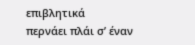επιβλητικά
περνάει πλάι σ’ έναν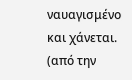ναυαγισμένο και χάνεται.
(από την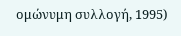ομώνυμη συλλογή, 1995)